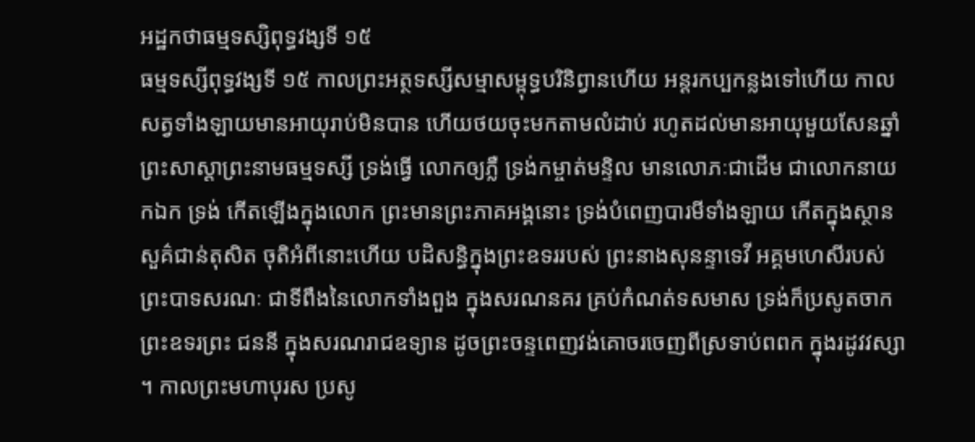អដ្ឋកថាធម្មទស្សិពុទ្ធវង្សទី ១៥
ធម្មទស្សីពុទ្ធវង្សទី ១៥ កាលព្រះអត្ថទស្សីសម្មាសម្ពុទ្ធបរិនិព្វានហើយ អន្តរកប្បកន្លងទៅហើយ កាលសត្វទាំងឡាយមានអាយុរាប់មិនបាន ហើយថយចុះមកតាមលំដាប់ រហូតដល់មានអាយុមួយសែនឆ្នាំ ព្រះសាស្តាព្រះនាមធម្មទស្សី ទ្រង់ធ្វើ លោកឲ្យភ្លឺ ទ្រង់កម្ចាត់មន្ទិល មានលោភៈជាដើម ជាលោកនាយកឯក ទ្រង់ កើតឡើងក្នុងលោក ព្រះមានព្រះភាគអង្គនោះ ទ្រង់បំពេញបារមីទាំងឡាយ កើតក្នុងស្ថានសួគ៌ជាន់តុសិត ចុតិអំពីនោះហើយ បដិសន្ធិក្នុងព្រះឧទររបស់ ព្រះនាងសុនន្ទាទេវី អគ្គមហេសីរបស់ព្រះបាទសរណៈ ជាទីពឹងនៃលោកទាំងពួង ក្នុងសរណនគរ គ្រប់កំណត់ទសមាស ទ្រង់ក៏ប្រសូតចាកព្រះឧទរព្រះ ជននី ក្នុងសរណរាជឧទ្យាន ដូចព្រះចន្ទពេញវង់គោចរចេញពីស្រទាប់ពពក ក្នុងរដូវវស្សា ។ កាលព្រះមហាបុរស ប្រសូ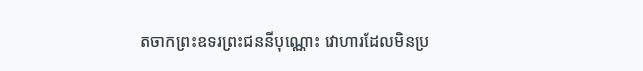តចាកព្រះឧទរព្រះជននីបុណ្ណោះ វោហារដែលមិនប្រ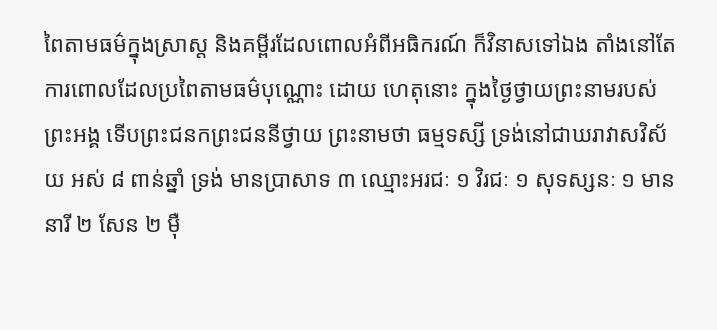ពៃតាមធម៌ក្នុងស្រាស្ត និងគម្ពីរដែលពោលអំពីអធិករណ៍ ក៏វិនាសទៅឯង តាំងនៅតែការពោលដែលប្រពៃតាមធម៌បុណ្ណោះ ដោយ ហេតុនោះ ក្នុងថ្ងៃថ្វាយព្រះនាមរបស់ព្រះអង្គ ទើបព្រះជនកព្រះជននីថ្វាយ ព្រះនាមថា ធម្មទស្សី ទ្រង់នៅជាឃរាវាសវិស័យ អស់ ៨ ពាន់ឆ្នាំ ទ្រង់ មានប្រាសាទ ៣ ឈ្មោះអរជៈ ១ វិរជៈ ១ សុទស្សនៈ ១ មាននារី ២ សែន ២ ម៉ឺ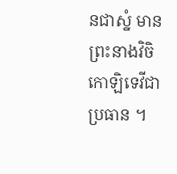នជាស្នំ មានព្រះនាងវិចិកោឡិទេវីជាប្រធាន ។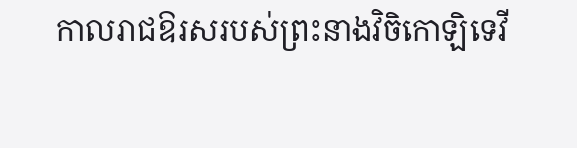កាលរាជឱរសរបស់ព្រះនាងវិចិកោឡិទេវី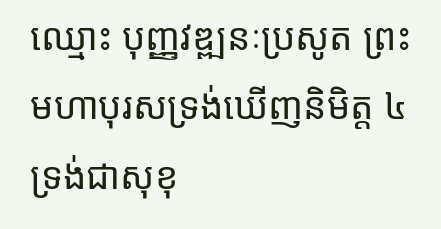ឈ្មោះ បុញ្ញវឌ្ឍនៈប្រសូត ព្រះមហាបុរសទ្រង់ឃើញនិមិត្ត ៤ ទ្រង់ជាសុខុ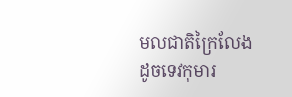មលជាតិក្រៃលែងដូចទេវកុមារ